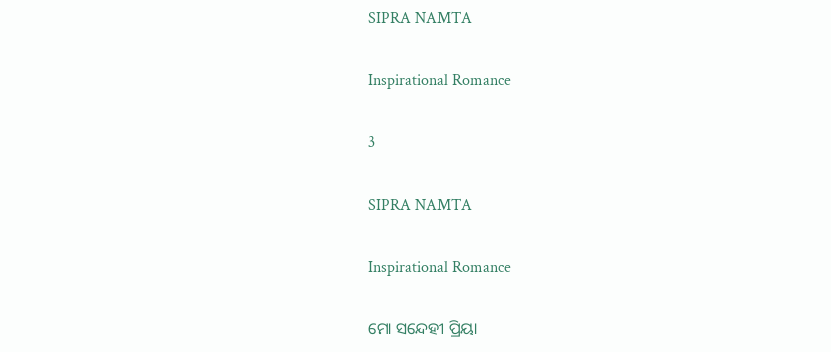SIPRA NAMTA

Inspirational Romance

3

SIPRA NAMTA

Inspirational Romance

ମୋ ସନ୍ଦେହୀ ପ୍ରିୟା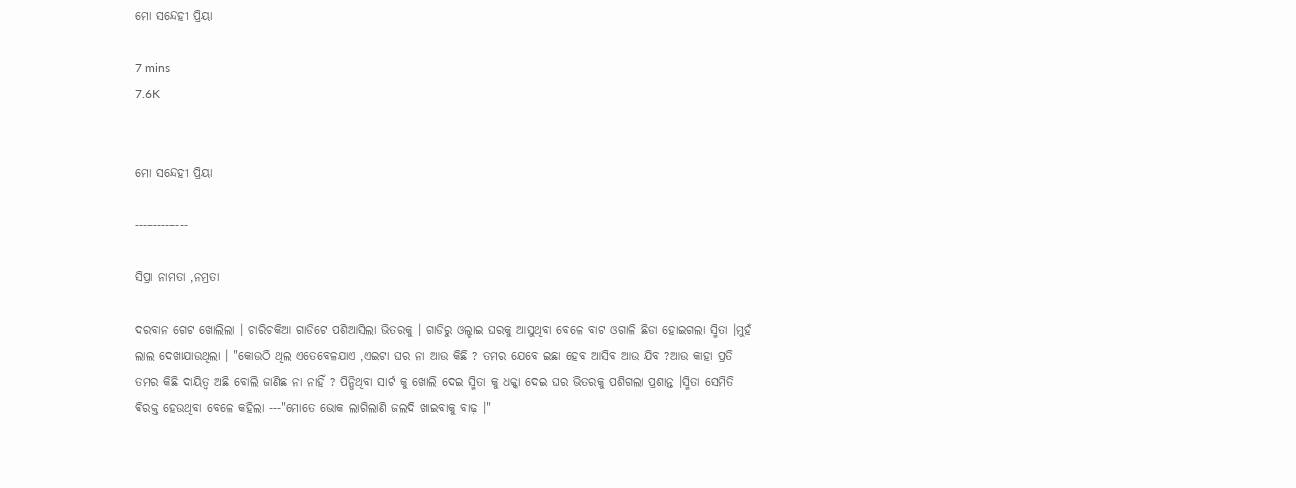ମୋ ସନ୍ଦେହୀ ପ୍ରିୟା

7 mins
7.6K


ମୋ ସନ୍ଦେହୀ ପ୍ରିୟା

---–----–---

ସିପ୍ରା ନାମତା ,ନମ୍ରତା

ଦରବାନ ଗେଟ ଖୋଲିଲା । ଚାରିଚକିଆ ଗାଡିଟେ ପଶିଆସିଲା ଭିତରକୁ । ଗାଡିରୁ ଓଲ୍ହାଇ ଘରକୁ ଆସୁଥିବା ବେଳେ ବାଟ ଓଗାଳି ଛିଡା ହୋଇଗଲା ସ୍ମିତା ।ମୁହଁ ଲାଲ ଦେଖାଯାଉଥିଲା । "କୋଉଠି ଥିଲ ଏତେବେଳଯାଏ ,ଏଇଟା ଘର ନା ଆଉ କିଛି ? ତମର ଯେବେ ଇଛା ହେବ ଆସିବ ଆଉ ଯିବ ?ଆଉ କାହା ପ୍ରତି ତମର କିଛି ଦାୟିତ୍ୱ ଅଛି ବୋଲି ଜାଣିଛ ନା ନାହିଁ ? ପିନ୍ଧିଥିବା ସାର୍ଟ କୁ ଖୋଲି ଦେଇ ସ୍ମିତା କୁ ଧକ୍କା ଦେଇ ଘର ଭିତରକୁ ପଶିଗଲା ପ୍ରଶାନ୍ତ ।ସ୍ମିତା ସେମିତି ଵିରକ୍ତ ହେଉଥିବା ବେଳେ କହିଲା ---"ମୋତେ ଭୋକ ଲାଗିଲାଣି ଜଲଦି ଖାଇବାକୁ ବାଢ଼ ।"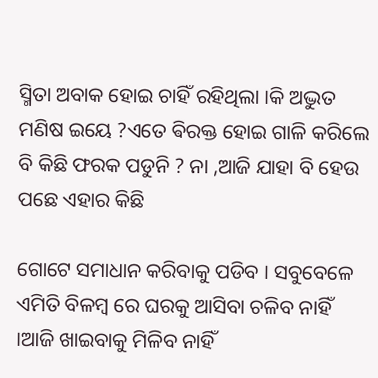ସ୍ମିତା ଅବାକ ହୋଇ ଚାହିଁ ରହିଥିଲା ।କି ଅଦ୍ଭୁତ ମଣିଷ ଇୟେ ?ଏତେ ଵିରକ୍ତ ହୋଇ ଗାଳି କରିଲେ ବି କିଛି ଫରକ ପଡୁନି ? ନା ,ଆଜି ଯାହା ବି ହେଉ ପଛେ ଏହାର କିଛି

ଗୋଟେ ସମାଧାନ କରିବାକୁ ପଡିବ । ସବୁବେଳେ ଏମିତି ବିଳମ୍ବ ରେ ଘରକୁ ଆସିବା ଚଳିବ ନାହିଁ ।ଆଜି ଖାଇବାକୁ ମିଳିବ ନାହିଁ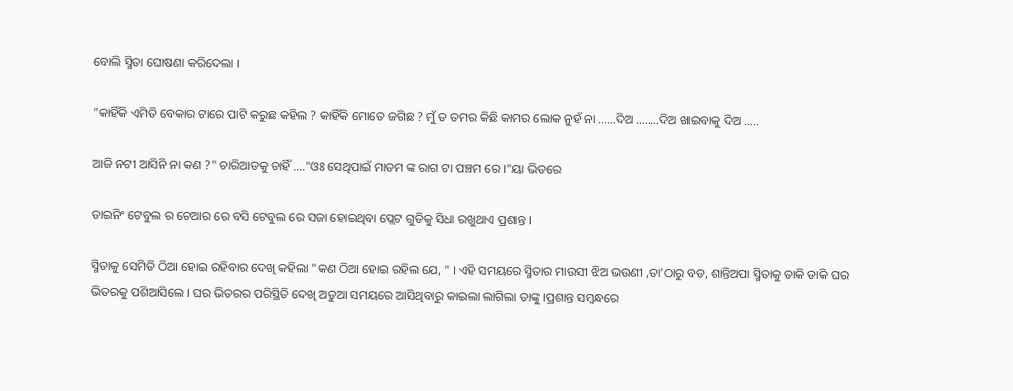ବୋଲି ସ୍ମିତା ଘୋଷଣା କରିଦେଲା ।

"କାହିଁକି ଏମିତି ବେକାର ଟାରେ ପାଟି କରୁଛ କହିଲ ? କାହିଁକି ମୋତେ ଜଗିଛ ? ମୁଁ ତ ତମର କିଛି କାମର ଲୋକ ନୁହଁ ନା ......ଦିଅ ........ଦିଅ ଖାଇବାକୁ ଦିଅ .....

ଆଜି ନଟୀ ଆସିନି ନା କଣ ?" ଚାରିଆଡକୁ ଚାହିଁ ...."ଓଃ ସେଥିପାଇଁ ମାଡମ ଙ୍କ ରାଗ ଟା ପଞ୍ଚମ ରେ ।"ୟା ଭିତରେ

ଡାଇନିଂ ଟେବୁଲ ର ଚେଆର ରେ ବସି ଟେବୁଲ ରେ ସଜା ହୋଇଥିବା ପ୍ଲେଟ ଗୁଡିକୁ ସିଧା ରଖୁଥାଏ ପ୍ରଶାନ୍ତ ।

ସ୍ମିତାକୁ ସେମିତି ଠିଆ ହୋଇ ରହିବାର ଦେଖି କହିଲା "କଣ ଠିଆ ହୋଇ ରହିଲ ଯେ, " । ଏହି ସମୟରେ ସ୍ମିତାର ମାଉସୀ ଝିଅ ଭଉଣୀ ,ତା'ଠାରୁ ବଡ, ଶାନ୍ତିଅପା ସ୍ମିତାକୁ ଡାକି ଡାକି ଘର ଭିତରକୁ ପଶିଆସିଲେ । ଘର ଭିତରର ପରିସ୍ଥିତି ଦେଖି ଅଡୁଆ ସମୟରେ ଆସିଥିବାରୁ କାଇଲା ଲାଗିଲା ତାଙ୍କୁ ।ପ୍ରଶାନ୍ତ ସମ୍ବନ୍ଧରେ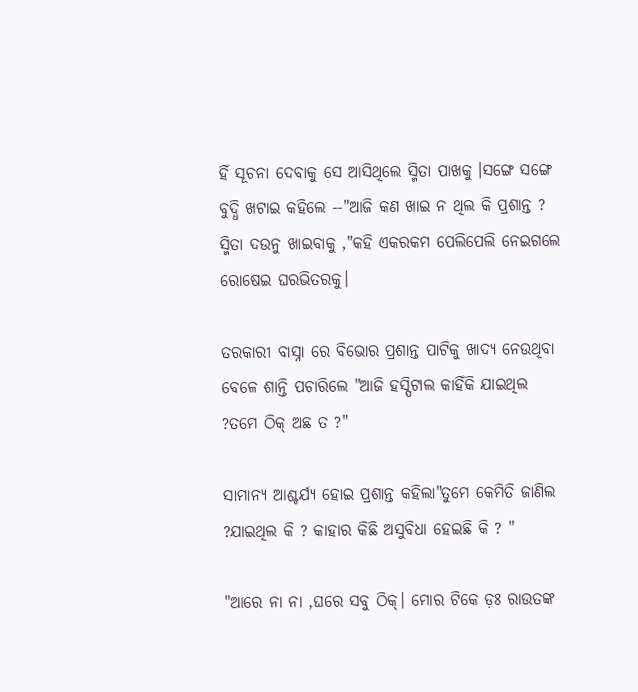ହିଁ ସୂଚନା ଦେବାକୁ ସେ ଆସିଥିଲେ ସ୍ମିତା ପାଖକୁ ।ସଙ୍ଗେ ସଙ୍ଗେ ବୁଦ୍ଧି ଖଟାଇ କହିଲେ --"ଆଜି କଣ ଖାଇ ନ ଥିଲ କି ପ୍ରଶାନ୍ତ ? ସ୍ମିତା ଦଉନୁ ଖାଇବାକୁ ,"କହି ଏକରକମ ପେଲିପେଲି ନେଇଗଲେ ରୋଷେଇ ଘରଭିତରକୁ।

ତରକାରୀ ବାସ୍ନା ରେ ବିଭୋର ପ୍ରଶାନ୍ତ ପାଟିକୁ ଖାଦ୍ୟ ନେଉଥିବା ବେଳେ ଶାନ୍ତି ପଚାରିଲେ "ଆଜି ହସ୍ପିଟାଲ କାହିଁକି ଯାଇଥିଲ ?ତମେ ଠିକ୍ ଅଛ ତ ?"

ସାମାନ୍ୟ ଆଶ୍ଚର୍ଯ୍ୟ ହୋଇ ପ୍ରଶାନ୍ତ କହିଲା"ତୁମେ କେମିତି ଜାଣିଲ ?ଯାଇଥିଲ କି ? କାହାର କିଛି ଅସୁବିଧା ହେଇଛି କି ? "

"ଆରେ ନା ନା ,ଘରେ ସବୁ ଠିକ୍। ମୋର ଟିକେ ଡ଼ଃ ରାଉତଙ୍କ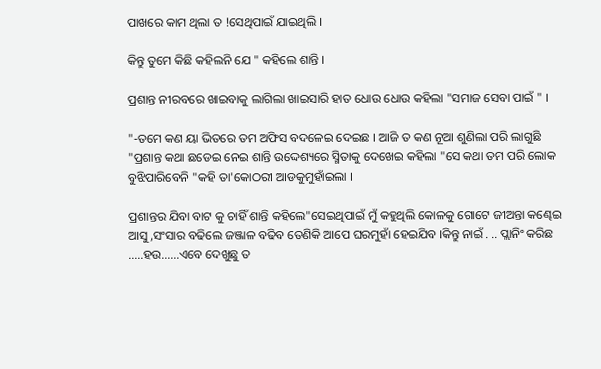ପାଖରେ କାମ ଥିଲା ତ !ସେଥିପାଇଁ ଯାଇଥିଲି ।

କିନ୍ତୁ ତୁମେ କିଛି କହିଲନି ଯେ " କହିଲେ ଶାନ୍ତି ।

ପ୍ରଶାନ୍ତ ନୀରବରେ ଖାଇବାକୁ ଲାଗିଲା ଖାଇସାରି ହାତ ଧୋଉ ଧୋଉ କହିଲା "ସମାଜ ସେବା ପାଇଁ " ।

"-ତମେ କଣ ୟା ଭିତରେ ତମ ଅଫିସ ବଦଳେଇ ଦେଇଛ । ଆଜି ତ କଣ ନୂଆ ଶୁଣିଲା ପରି ଲାଗୁଛି "ପ୍ରଶାନ୍ତ କଥା ଛଡେଇ ନେଇ ଶାନ୍ତି ଉଦ୍ଦେଶ୍ୟରେ ସ୍ମିତାକୁ ଦେଖେଇ କହିଲା "ସେ କଥା ତମ ପରି ଲୋକ ବୁଝିପାରିବେନି "କହି ତା'କୋଠରୀ ଆଡକୁମୁହାଁଇଲା ।

ପ୍ରଶାନ୍ତର ଯିବା ବାଟ କୁ ଚାହିଁ ଶାନ୍ତି କହିଲେ"ସେଇଥିପାଇଁ ମୁଁ କହୁଥିଲି କୋଳକୁ ଗୋଟେ ଜୀଅନ୍ତା କଣ୍ଢେଇ ଆସୁ ,ସଂସାର ବଢିଲେ ଜଞ୍ଜାଳ ବଢିବ ତେଣିକି ଆପେ ଘରମୁହାଁ ହେଇଯିବ ।କିନ୍ତୁ ନାଇଁ . .. ପ୍ଲାନିଂ କରିଛ .....ହଉ......ଏବେ ଦେଖୁଛୁ ତ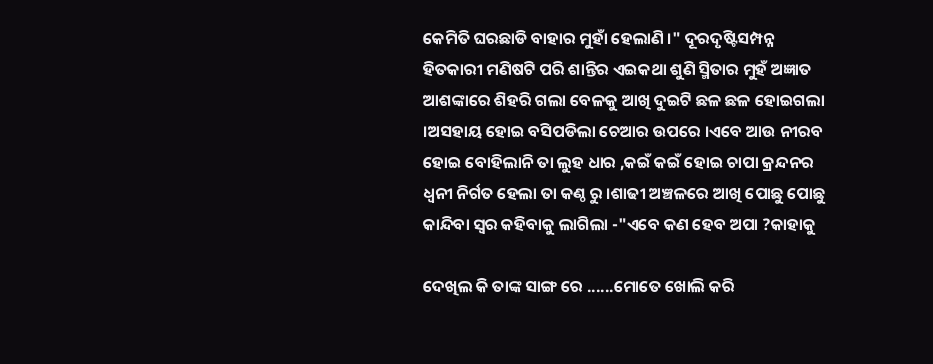କେମିତି ଘରଛାଡି ବାହାର ମୁହାଁ ହେଲାଣି ।" ଦୂରଦୃଷ୍ଟିସମ୍ପନ୍ନ ହିତକାରୀ ମଣିଷଟି ପରି ଶାନ୍ତିର ଏଇକଥା ଶୁଣି ସ୍ମିତାର ମୁହଁ ଅଜ୍ଞାତ ଆଶଙ୍କାରେ ଶିହରି ଗଲା ବେଳକୁ ଆଖି ଦୁଇଟି ଛଳ ଛଳ ହୋଇଗଲା ।ଅସହାୟ ହୋଇ ବସିପଡିଲା ଚେଆର ଉପରେ ।ଏବେ ଆଉ ନୀରବ ହୋଇ ବୋହିଲାନି ତା ଲୁହ ଧାର ,କଇଁ କଇଁ ହୋଇ ଚାପା କ୍ରନ୍ଦନର ଧ୍ୱନୀ ନିର୍ଗତ ହେଲା ତା କଣ୍ଠ ରୁ ।ଶାଢୀ ଅଞ୍ଚଳରେ ଆଖି ପୋଛୁ ପୋଛୁ କାନ୍ଦିବା ସ୍ୱର କହିବାକୁ ଲାଗିଲା -"ଏବେ କଣ ହେବ ଅପା ?କାହାକୁ

ଦେଖିଲ କି ତାଙ୍କ ସାଙ୍ଗ ରେ ......ମୋତେ ଖୋଲି କରି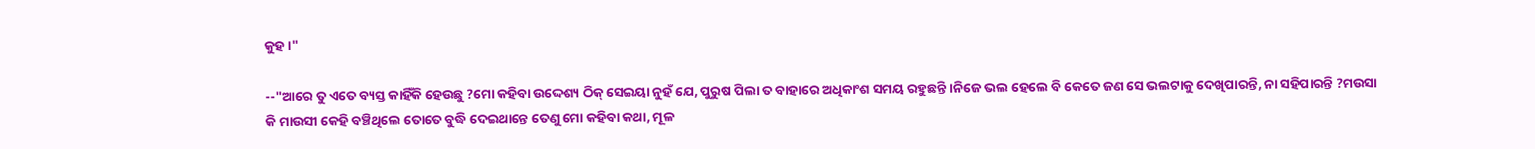କୁହ ।"

--"ଆରେ ତୁ ଏତେ ବ୍ୟସ୍ତ କାହିଁକି ହେଉଛୁ ?ମୋ କହିବା ଉଦ୍ଦେଶ୍ୟ ଠିକ୍ ସେଇୟା ନୁହଁ ଯେ, ପୁରୁଷ ପିଲା ତ ବାହାରେ ଅଧିକାଂଶ ସମୟ ରହୁଛନ୍ତି ।ନିଜେ ଭଲ ହେଲେ ବି କେତେ ଜଣ ସେ ଭଲଟାକୁ ଦେଖିପାରନ୍ତି, ନା ସହିପାରନ୍ତି ?ମଉସା କି ମାଉସୀ କେହି ବଞ୍ଚିଥିଲେ ତୋତେ ବୁଦ୍ଧି ଦେଇଥାନ୍ତେ ତେଣୁ ମୋ କହିବା କଥା, ମୂଳ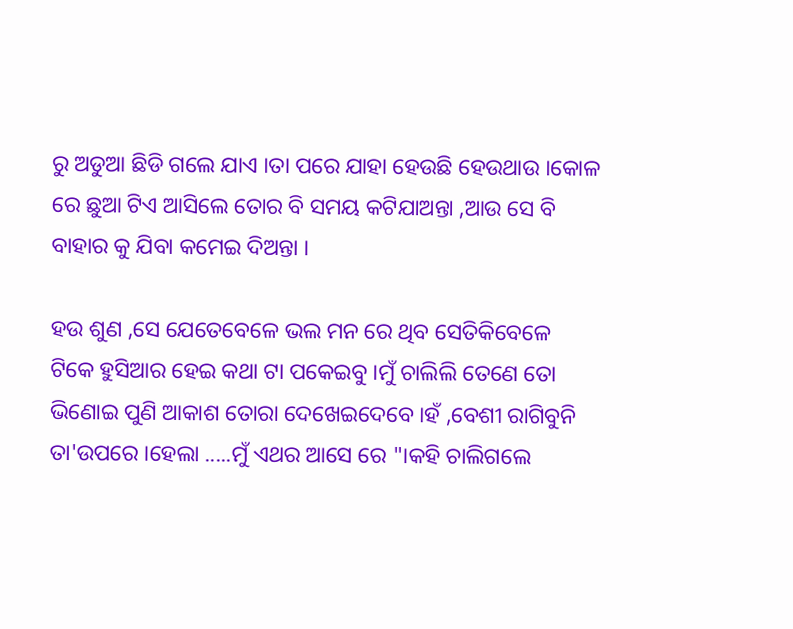ରୁ ଅଡୁଆ ଛିଡି ଗଲେ ଯାଏ ।ତା ପରେ ଯାହା ହେଉଛି ହେଉଥାଉ ।କୋଳ ରେ ଛୁଆ ଟିଏ ଆସିଲେ ତୋର ବି ସମୟ କଟିଯାଅନ୍ତା ,ଆଉ ସେ ବି ବାହାର କୁ ଯିବା କମେଇ ଦିଅନ୍ତା ।

ହଉ ଶୁଣ ,ସେ ଯେତେବେଳେ ଭଲ ମନ ରେ ଥିବ ସେତିକିବେଳେ ଟିକେ ହୁସିଆର ହେଇ କଥା ଟା ପକେଇବୁ ।ମୁଁ ଚାଲିଲି ତେଣେ ତୋ ଭିଣୋଇ ପୁଣି ଆକାଶ ତୋରା ଦେଖେଇଦେବେ ।ହଁ ,ବେଶୀ ରାଗିବୁନି ତା'ଉପରେ ।ହେଲା .....ମୁଁ ଏଥର ଆସେ ରେ "।କହି ଚାଲିଗଲେ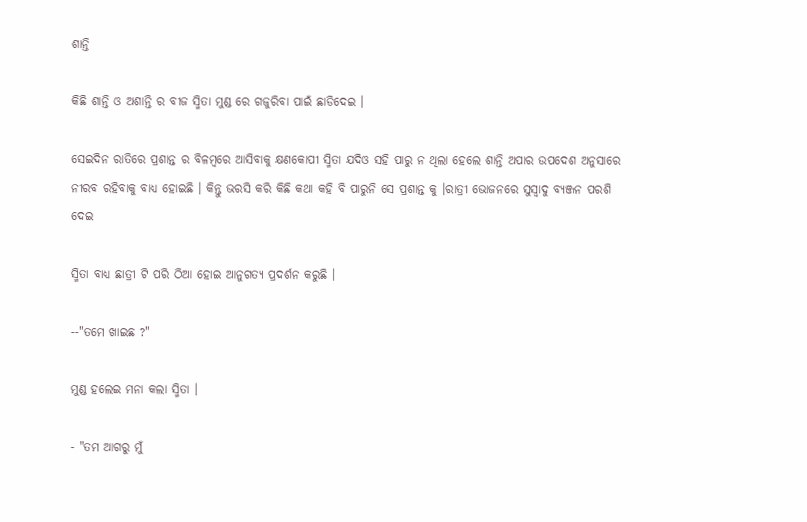ଶାନ୍ତି

କିଛି ଶାନ୍ତି ଓ ଅଶାନ୍ତି ର ବୀଜ ସ୍ମିତା ମୁଣ୍ଡ ରେ ଗଜୁରିବା ପାଇଁ ଛାଡିଦେଇ ।

ସେଇଦିନ ରାତିରେ ପ୍ରଶାନ୍ତ ର ବିଳମ୍ବରେ ଆସିବାକୁ କ୍ଷଣକୋପୀ ସ୍ମିତା ଯଦିଓ ସହି ପାରୁ ନ ଥିଲା ହେଲେ ଶାନ୍ତି ଅପାର ଉପଦେଶ ଅନୁସାରେ ନୀରବ ରହିବାକୁ ବାଧ୍ୟ ହୋଇଛି । କିନ୍ତୁ ଭରସି କରି କିଛି କଥା କହି ବି ପାରୁନି ସେ ପ୍ରଶାନ୍ତ କୁ ।ରାତ୍ରୀ ଭୋଜନରେ ସୁସ୍ୱାଦୁ ବ୍ୟଞ୍ଜନ ପରଶି ଦେଇ

ସ୍ମିତା ବାଧ୍ୟ ଛାତ୍ରୀ ଟି ପରି ଠିଆ ହୋଇ ଆନୁଗତ୍ୟ ପ୍ରଦର୍ଶନ କରୁଛି ।

--"ତମେ ଖାଇଛ ?"

ମୁଣ୍ଡ ହଲେଇ ମନା କଲା ସ୍ମିତା ।

- "ତମ ଆଗରୁ ମୁଁ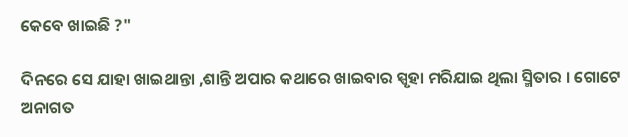କେବେ ଖାଇଛି ?"

ଦିନରେ ସେ ଯାହା ଖାଇଥାନ୍ତା ,ଶାନ୍ତି ଅପାର କଥାରେ ଖାଇବାର ସ୍ପୃହା ମରିଯାଇ ଥିଲା ସ୍ମିତାର । ଗୋଟେ ଅନାଗତ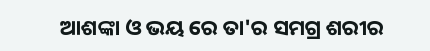ଆଶଙ୍କା ଓ ଭୟ ରେ ତା'ର ସମଗ୍ର ଶରୀର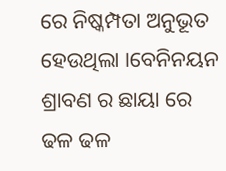ରେ ନିଷ୍କମ୍ପତା ଅନୁଭୂତ ହେଉଥିଲା ।ବେନିନୟନ ଶ୍ରାବଣ ର ଛାୟା ରେ ଢଳ ଢଳ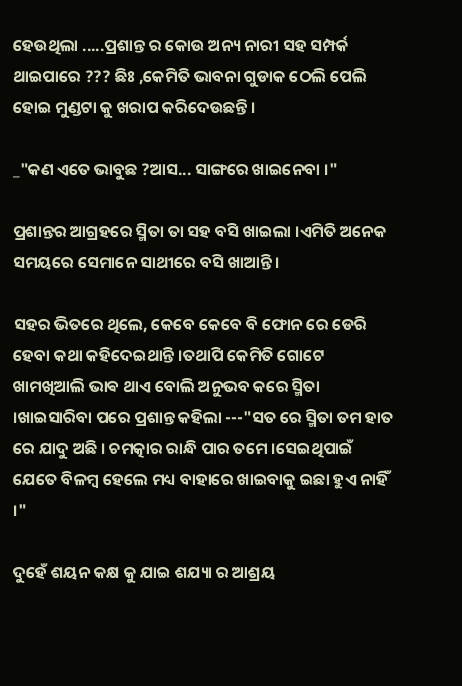ହେଉଥିଲା .....ପ୍ରଶାନ୍ତ ର କୋଉ ଅନ୍ୟ ନାରୀ ସହ ସମ୍ପର୍କ ଥାଇପାରେ ??? ଛିଃ ,କେମିତି ଭାବନା ଗୁଡାକ ଠେଲି ପେଲି ହୋଇ ମୁଣ୍ଡଟା କୁ ଖରାପ କରିଦେଉଛନ୍ତି ।

_"କଣ ଏତେ ଭାବୁଛ ?ଆସ... ସାଙ୍ଗରେ ଖାଇନେବା ।"

ପ୍ରଶାନ୍ତର ଆଗ୍ରହରେ ସ୍ମିତା ତା ସହ ବସି ଖାଇଲା ।ଏମିତି ଅନେକ ସମୟରେ ସେମାନେ ସାଥୀରେ ବସି ଖାଆନ୍ତି ।

ସହର ଭିତରେ ଥିଲେ, କେବେ କେବେ ବି ଫୋନ ରେ ଡେରି ହେବା କଥା କହିଦେଇଥାନ୍ତି ।ତଥାପି କେମିତି ଗୋଟେ ଖାମଖିଆଲି ଭାଵ ଥାଏ ବୋଲି ଅନୁଭବ କରେ ସ୍ମିତା ।ଖାଇସାରିବା ପରେ ପ୍ରଶାନ୍ତ କହିଲା ---"ସତ ରେ ସ୍ମିତା ତମ ହାତ ରେ ଯାଦୁ ଅଛି । ଚମତ୍କାର ରାନ୍ଧି ପାର ତମେ ।ସେଇଥିପାଇଁ ଯେତେ ବିଳମ୍ବ ହେଲେ ମଧ୍ୟ ବାହାରେ ଖାଇବାକୁ ଇଛା ହୁଏ ନାହିଁ ।"

ଦୁହେଁ ଶୟନ କକ୍ଷ କୁ ଯାଇ ଶଯ୍ୟା ର ଆଶ୍ରୟ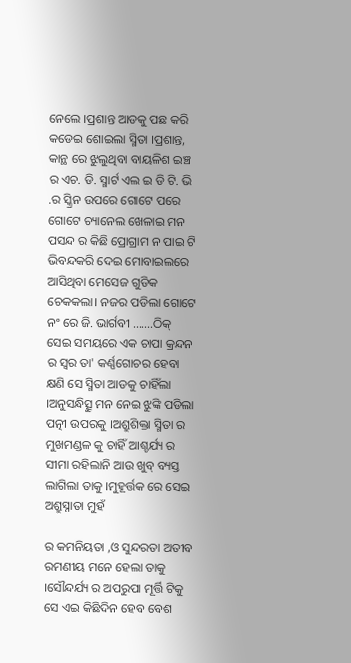ନେଲେ ।ପ୍ରଶାନ୍ତ ଆଡକୁ ପଛ କରି କଡେଇ ଶୋଇଲା ସ୍ମିତା ।ପ୍ରଶାନ୍ତ, କାନ୍ଥ ରେ ଝୁଲୁଥିବା ବାୟଳିଶ ଇଞ୍ଚ ର ଏଚ. ଡି. ସ୍ମାର୍ଟ ଏଲ ଇ ଡି ଟି. ଭି .ର ସ୍କ୍ରିନ ଉପରେ ଗୋଟେ ପରେ ଗୋଟେ ଚ୍ୟାନେଲ ଖେଳାଇ ମନ ପସନ୍ଦ ର କିଛି ପ୍ରୋଗ୍ରାମ ନ ପାଇ ଟି ଭିବନ୍ଦକରି ଦେଇ ମୋବାଇଲରେ ଆସିଥିବା ମେସେଜ ଗୁଡିକ ଚେକକଲା। ନଜର ପଡିଲା ଗୋଟେ ନଂ ରେ ଜି. ଭାର୍ଗବୀ .......ଠିକ୍ ସେଇ ସମୟରେ ଏକ ଚାପା କ୍ରନ୍ଦନ ର ସ୍ୱର ତା' କର୍ଣ୍ଣଗୋଚର ହେବା କ୍ଷଣି ସେ ସ୍ମିତା ଆଡକୁ ଚାହିଁଲା ।ଅନୁସନ୍ଧିତ୍ସୁ ମନ ନେଇ ଝୁଙ୍କି ପଡିଲା ପତ୍ନୀ ଉପରକୁ ।ଅଶ୍ରୁଶିକ୍ତା ସ୍ମିତା ର ମୁଖମଣ୍ଡଳ କୁ ଚାହିଁ ଆଶ୍ଚର୍ଯ୍ୟ ର ସୀମା ରହିଲାନି ଆଉ ଖୁବ୍ ବ୍ୟସ୍ତ ଲାଗିଲା ତାକୁ ।ମୁହୂର୍ତ୍ତକ ରେ ସେଇ ଅଶ୍ରୁସ୍ନାତା ମୁହଁ

ର କମନିୟତା ,ଓ ସୁନ୍ଦରତା ଅତୀବ ରମଣୀୟ ମନେ ହେଲା ତାକୁ ।ସୌନ୍ଦର୍ଯ୍ୟ ର ଅପରୁପା ମୂର୍ତ୍ତି ଟିକୁ ସେ ଏଇ କିଛିଦିନ ହେବ ବେଶ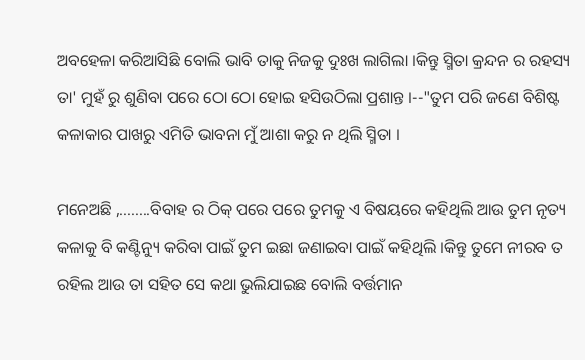ଅବହେଳା କରିଆସିଛି ବୋଲି ଭାବି ତାକୁ ନିଜକୁ ଦୁଃଖ ଲାଗିଲା ।କିନ୍ତୁ ସ୍ମିତା କ୍ରନ୍ଦନ ର ରହସ୍ୟ ତା' ମୁହଁ ରୁ ଶୁଣିବା ପରେ ଠୋ ଠୋ ହୋଇ ହସିଉଠିଲା ପ୍ରଶାନ୍ତ ।--"ତୁମ ପରି ଜଣେ ବିଶିଷ୍ଟ କଳାକାର ପାଖରୁ ଏମିତି ଭାବନା ମୁଁ ଆଶା କରୁ ନ ଥିଲି ସ୍ମିତା ।

ମନେଅଛି ,........ବିବାହ ର ଠିକ୍ ପରେ ପରେ ତୁମକୁ ଏ ବିଷୟରେ କହିଥିଲି ଆଉ ତୁମ ନୃତ୍ୟ କଳାକୁ ବି କଣ୍ଟିନ୍ୟୁ କରିବା ପାଇଁ ତୁମ ଇଛା ଜଣାଇବା ପାଇଁ କହିଥିଲି ।କିନ୍ତୁ ତୁମେ ନୀରବ ତ ରହିଲ ଆଉ ତା ସହିତ ସେ କଥା ଭୁଲିଯାଇଛ ବୋଲି ବର୍ତ୍ତମାନ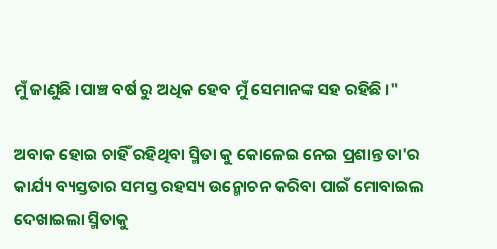ମୁଁ ଜାଣୁଛି ।ପାଞ୍ଚ ବର୍ଷ ରୁ ଅଧିକ ହେବ ମୁଁ ସେମାନଙ୍କ ସହ ରହିଛି ।"

ଅବାକ ହୋଇ ଚାହିଁ ରହିଥିବା ସ୍ମିତା କୁ କୋଳେଇ ନେଇ ପ୍ରଶାନ୍ତ ତା'ର କାର୍ଯ୍ୟ ବ୍ୟସ୍ତତାର ସମସ୍ତ ରହସ୍ୟ ଉନ୍ମୋଚନ କରିବା ପାଇଁ ମୋବାଇଲ ଦେଖାଇଲା ସ୍ମିତାକୁ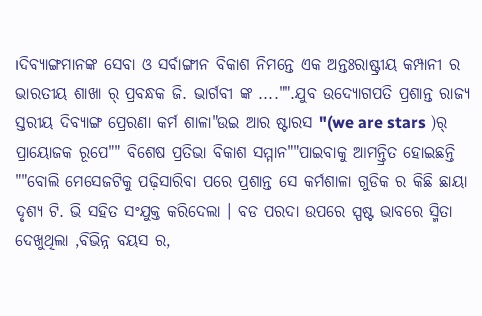।ଦିବ୍ୟାଙ୍ଗମାନଙ୍କ ସେବା ଓ ସର୍ବାଙ୍ଗୀନ ବିକାଶ ନିମନ୍ତେ ଏକ ଅନ୍ତଃରାଷ୍ଟ୍ରୀୟ କମ୍ପାନୀ ର ଭାରତୀୟ ଶାଖା ର୍ ପ୍ରବନ୍ଧକ ଜି. ଭାର୍ଗବୀ ଙ୍କ ...."".ଯୁବ ଉଦ୍ୟୋଗପତି ପ୍ରଶାନ୍ତ ରାଜ୍ୟ ସ୍ତରୀୟ ଦିବ୍ୟାଙ୍ଗ ପ୍ରେରଣା କର୍ମ ଶାଳା"ଉଇ ଆର ଷ୍ଟାରସ "(we are stars )ର୍ ପ୍ରାୟୋଜକ ରୂପେ"" ବିଶେଷ ପ୍ରତିଭା ବିକାଶ ସମ୍ମାନ""ପାଇବାକୁ ଆମନ୍ତ୍ରିତ ହୋଇଛନ୍ତି ""ବୋଲି ମେସେଜଟିକୁ ପଢ଼ିସାରିବା ପରେ ପ୍ରଶାନ୍ତ ସେ କର୍ମଶାଳା ଗୁଡିକ ର କିଛି ଛାୟା ଦୃଶ୍ୟ ଟି. ଭି ସହିତ ସଂଯୁକ୍ତ କରିଦେଲା । ବଡ ପରଦା ଉପରେ ସ୍ପଷ୍ଟ ଭାବରେ ସ୍ମିତା ଦେଖୁଥିଲା ,ବିଭିନ୍ନ ବୟସ ର,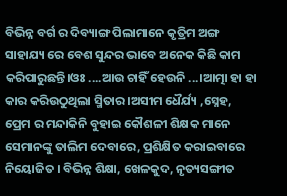ବିଭିନ୍ନ ବର୍ଗ ର ଦିବ୍ୟାଙ୍ଗ ପିଲାମାନେ କୃତ୍ରିମ ଅଙ୍ଗ ସାହାଯ୍ୟ ରେ ବେଶ ସୁନ୍ଦର ଭାବେ ଅନେକ କିଛି କାମ କରିପାରୁଛନ୍ତି।ଓଃ ....ଆଉ ଚାହିଁ ହେଉନି ...।ଆତ୍ମା ହା ହା କାର କରିଉଠୁଥିଲା ସ୍ମିତାର ।ଅସୀମ ଧୈର୍ଯ୍ୟ ,ସ୍ନେହ, ପ୍ରେମ ର ମନ୍ଦାକିନି ବୁହାଇ କୌଶଳୀ ଶିକ୍ଷକ ମାନେ ସେମାନଙ୍କୁ ତାଲିମ ଦେବାରେ, ପ୍ରଶିକ୍ଷିତ କରାଇବାରେ ନିୟୋଜିତ । ବିଭିନ୍ନ ଶିକ୍ଷା, ଖେଳକୁଦ, ନୃତ୍ୟସଙ୍ଗୀତ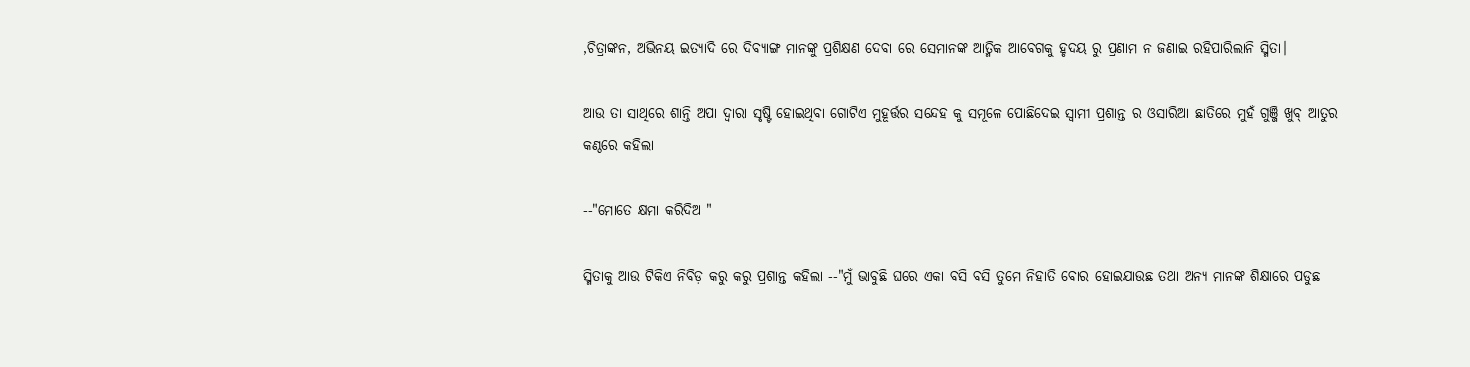,ଚିତ୍ରାଙ୍କନ, ଅଭିନୟ ଇତ୍ୟାଦି ରେ ଦିବ୍ୟାଙ୍ଗ ମାନଙ୍କୁ ପ୍ରଶିକ୍ଷଣ ଦେବା ରେ ସେମାନଙ୍କ ଆତ୍ମିକ ଆବେଗକୁ ହୃଦୟ ରୁ ପ୍ରଣାମ ନ ଜଣାଇ ରହିପାରିଲାନି ସ୍ମିତା।

ଆଉ ତା ସାଥିରେ ଶାନ୍ତି ଅପା ଦ୍ୱାରା ସୃଷ୍ଟି ହୋଇଥିବା ଗୋଟିଏ ମୁହୂର୍ତ୍ତର ସନ୍ଦେହ କୁ ସମୂଳେ ପୋଛିଦେଇ ସ୍ୱାମୀ ପ୍ରଶାନ୍ତ ର ଓସାରିଆ ଛାତିରେ ମୁହଁ ଗୁଞ୍ଜି ଖୁବ୍ ଆତୁର କଣ୍ଠରେ କହିଲା

--"ମୋତେ କ୍ଷମା କରିଦିଅ "

ସ୍ମିତାକୁ ଆଉ ଟିକିଏ ନିବିଡ଼ କରୁ କରୁ ପ୍ରଶାନ୍ତ କହିଲା --"ମୁଁ ଭାବୁଛି ଘରେ ଏକା ବସି ବସି ତୁମେ ନିହାତି ବୋର ହୋଇଯାଉଛ ତଥା ଅନ୍ୟ ମାନଙ୍କ ଶିକ୍ଷାରେ ପଡୁଛ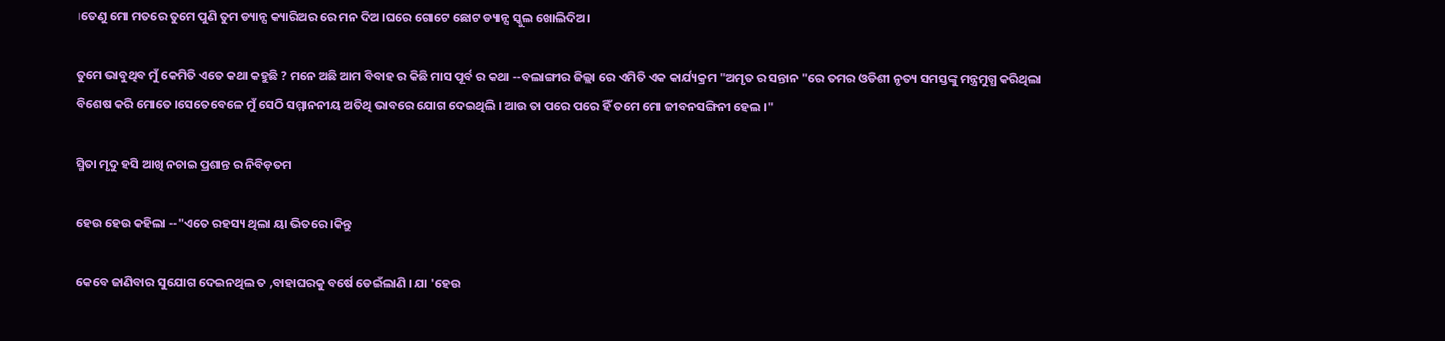।ତେଣୁ ମୋ ମତରେ ତୁମେ ପୁଣି ତୁମ ଡ୍ୟାନ୍ସ କ୍ୟାରିଅର ରେ ମନ ଦିଅ ।ଘରେ ଗୋଟେ ଛୋଟ ଡ୍ୟାନ୍ସ ସ୍କୁଲ ଖୋଲିଦିଅ।

ତୁମେ ଭାବୁଥିବ ମୁଁ କେମିତି ଏତେ କଥା କହୁଛି ? ମନେ ଅଛି ଆମ ବିବାହ ର କିଛି ମାସ ପୂର୍ବ ର କଥା --ବଲାଙ୍ଗୀର ଜିଲ୍ଲା ରେ ଏମିତି ଏକ କାର୍ଯ୍ୟକ୍ରମ "ଅମୃତ ର ସନ୍ତାନ "ରେ ତମର ଓଡିଶୀ ନୃତ୍ୟ ସମସ୍ତଙ୍କୁ ମନ୍ତ୍ରମୁଗ୍ଧ କରିଥିଲା ବିଶେଷ କରି ମୋତେ ।ସେତେବେଳେ ମୁଁ ସେଠି ସମ୍ମାନନୀୟ ଅତିଥି ଭାବରେ ଯୋଗ ଦେଇଥିଲି । ଆଉ ତା ପରେ ପରେ ହିଁ ତମେ ମୋ ଜୀବନସଙ୍ଗିନୀ ହେଲ ।"

ସ୍ମିତା ମୃଦୁ ହସି ଆଖି ନଚାଇ ପ୍ରଶାନ୍ତ ର ନିବିଡ଼ତମ

ହେଉ ହେଉ କହିଲା --"ଏତେ ରହସ୍ୟ ଥିଲା ୟା ଭିତରେ ।କିନ୍ତୁ

କେବେ ଜାଣିବାର ସୁଯୋଗ ଦେଇନଥିଲ ତ ,ବାହାଘରକୁ ବର୍ଷେ ଡେଇଁଲାଣି । ଯା 'ହେଉ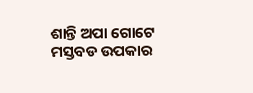ଶାନ୍ତି ଅପା ଗୋଟେ ମସ୍ତବଡ ଉପକାର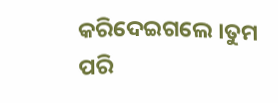କରିଦେଇଗଲେ ।ତୁମ ପରି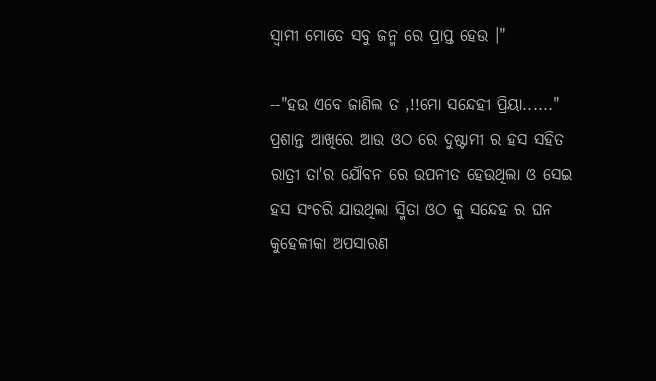ସ୍ୱାମୀ ମୋତେ ସବୁ ଜନ୍ମ ରେ ପ୍ରାପ୍ତ ହେଉ ।"

--"ହଉ ଏବେ ଜାଣିଲ ତ ,!!ମୋ ସନ୍ଦେହୀ ପ୍ରିୟା......" ପ୍ରଶାନ୍ତ ଆଖିରେ ଆଉ ଓଠ ରେ ଦୁଷ୍ଟାମୀ ର ହସ ସହିତ ରାତ୍ରୀ ତା'ର ଯୌବନ ରେ ଉପନୀତ ହେଉଥିଲା ଓ ସେଇ ହସ ସଂଚରି ଯାଉଥିଲା ସ୍ମିତା ଓଠ କୁ ସନ୍ଦେହ ର ଘନ କୁହେଳୀକା ଅପସାରଣ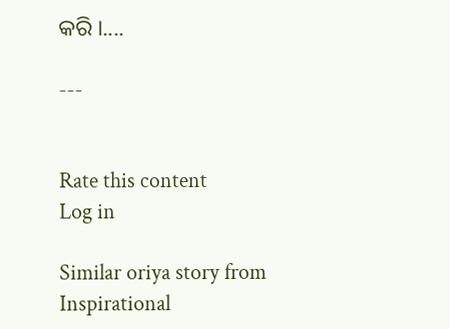କରି ।....

---


Rate this content
Log in

Similar oriya story from Inspirational